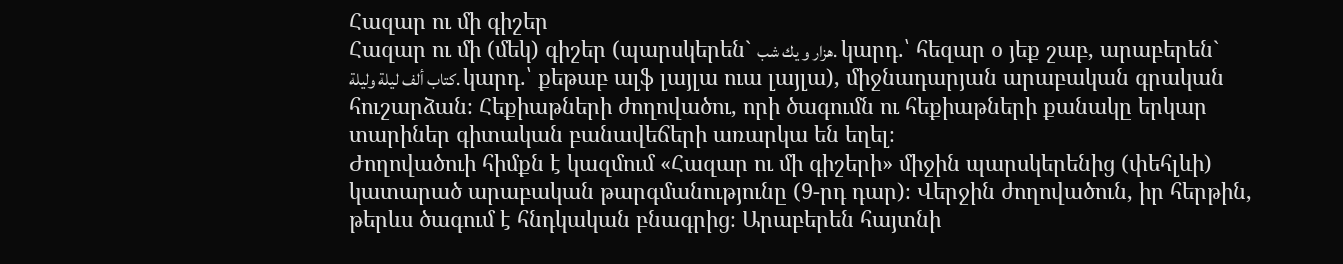Հազար ու մի գիշեր
Հազար ու մի (մեկ) գիշեր (պարսկերեն` هزار و يك شب. կարդ.՝ հեզար օ յեք շաբ, արաբերեն` كتاب ألف ليلة وليلة. կարդ.՝ քեթաբ ալֆ լայլա ուա լայլա), միջնադարյան արաբական գրական հուշարձան։ Հեքիաթների ժողովածու, որի ծագումն ու հեքիաթների քանակը երկար տարիներ գիտական բանավեճերի առարկա են եղել։
Ժողովածուի հիմքն է կազմում «Հազար ու մի գիշերի» միջին պարսկերենից (փեհլևի) կատարած արաբական թարգմանությունը (9-րդ դար)։ Վերջին ժողովածուն, իր հերթին, թերևս ծագում է հնդկական բնագրից։ Արաբերեն հայտնի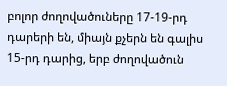բոլոր ժողովածուները 17-19-րդ դարերի են, միայն քչերն են գալիս 15-րդ դարից, երբ ժողովածուն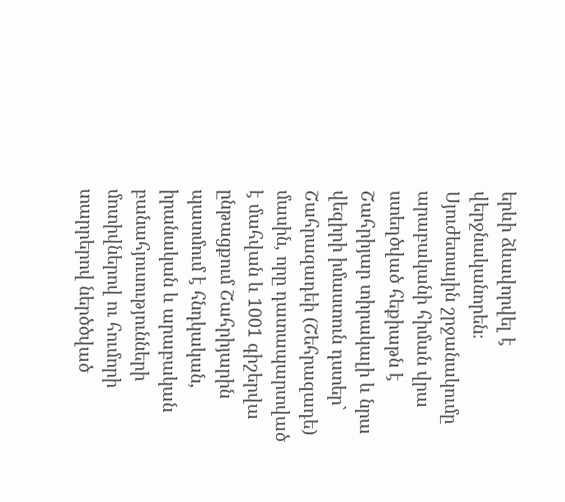երևի ձևավորվել է վերջնականորեն։ Սյուժետային շրջանակումը արաբականի հիման վրա ստեղծված հեքիաթն է Շահրիյար տիրակալի և նրա վեզիրի իմաստուն դստեր` Շահրազադեի (Շեհրազադե) մասին, որը դատապարտված է մահվան և 1001 գիշերվա ընթացքում Շահրիյարին պատմում է հնդկական, իրանական և արաբական բանահյուսությունների մոտիվներով ու հումորի տարրերով ներծծված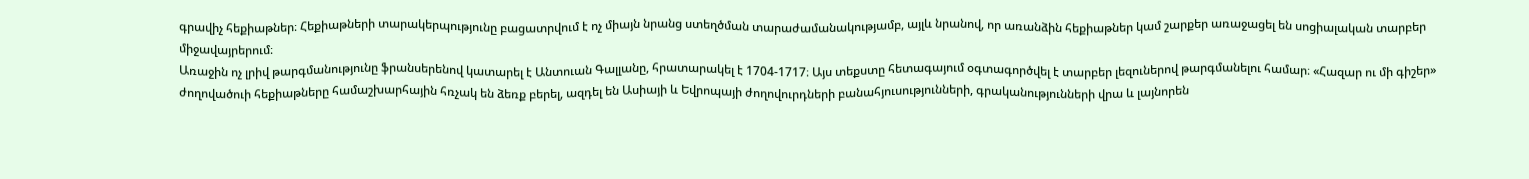գրավիչ հեքիաթներ։ Հեքիաթների տարակերպությունը բացատրվում է ոչ միայն նրանց ստեղծման տարաժամանակությամբ, այլև նրանով, որ առանձին հեքիաթներ կամ շարքեր առաջացել են սոցիալական տարբեր միջավայրերում։
Առաջին ոչ լրիվ թարգմանությունը ֆրանսերենով կատարել է Անտուան Գալլանը, հրատարակել է 1704-1717։ Այս տեքստը հետագայում օգտագործվել է տարբեր լեզուներով թարգմանելու համար։ «Հազար ու մի գիշեր» ժողովածուի հեքիաթները համաշխարհային հռչակ են ձեռք բերել, ազդել են Ասիայի և Եվրոպայի ժողովուրդների բանահյուսությունների, գրականությունների վրա և լայնորեն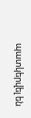պատկերվել են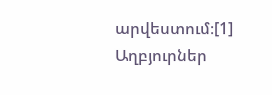արվեստում։[1]
Աղբյուրներ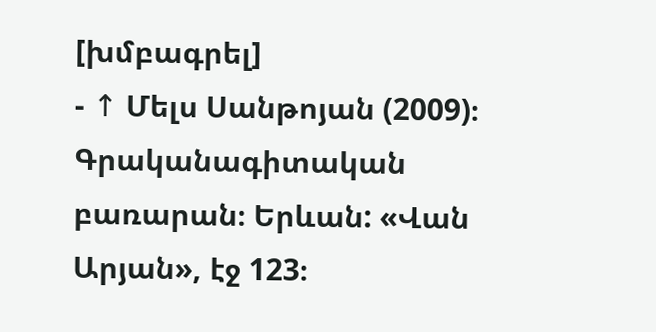[խմբագրել]
- ↑ Մելս Սանթոյան (2009)։ Գրականագիտական բառարան։ Երևան: «Վան Արյան», էջ 123։